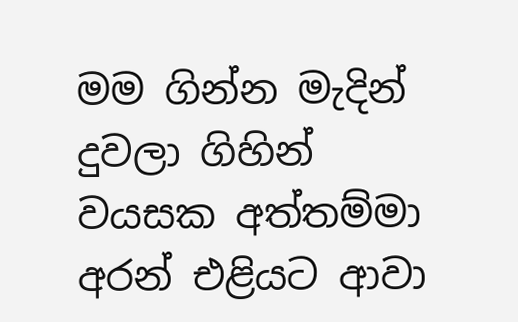මම ගින්න මැදින් දුවලා ගිහින් වයසක අත්තම්මා අරන් එළියට ආවා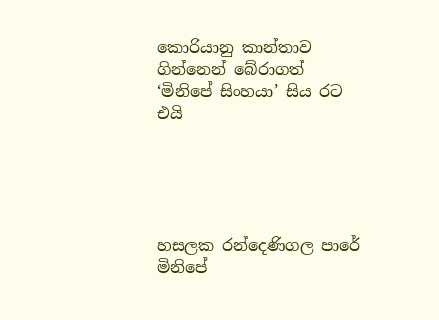කොරියානු කාන්තාව ගින්නෙන් බේරාගත් ‘මිනිපේ සිංහයා’ සිය රට එයි





හසලක රන්දෙණිගල පාරේ මිනිපේ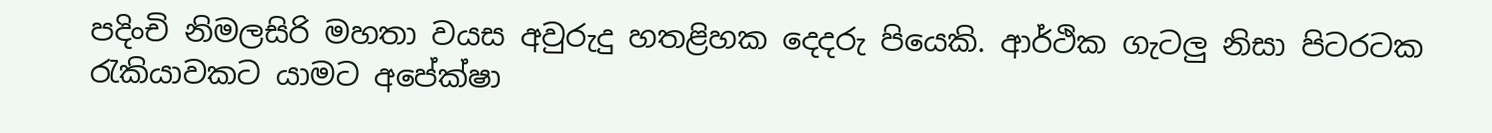පදිංචි නිමලසිරි මහතා වයස අවුරුදු හතළිහක දෙදරු පියෙකි. ආර්ථික ගැටලු නිසා පිටරටක රැකියාවකට යාමට අපේක්ෂා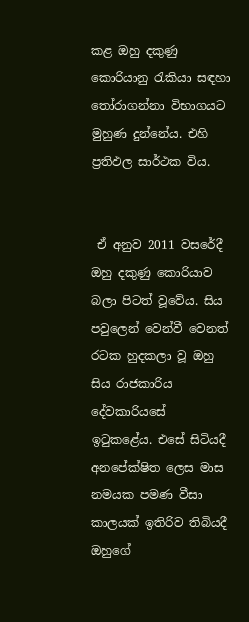කළ ඔහු දකුණු කොරියානු රැකියා සඳහා තෝරාගන්නා විභාගයට මුහුණ දුන්නේය. එහි ප්‍රතිඵල සාර්ථක විය.


 ඒ අනුව 2011 වසරේදී ඔහු දකුණු කොරියාව බලා පිටත් වූවේය. සිය පවුලෙන් වෙන්වී වෙනත් රටක හුදකලා වූ ඔහු සිය රාජකාරිය දේවකාරියසේ ඉටුකළේය. එසේ සිටියදී අනපේක්ෂිත ලෙස මාස නමයක පමණ වීසා කාලයක් ඉතිරිව තිබියදී ඔහුගේ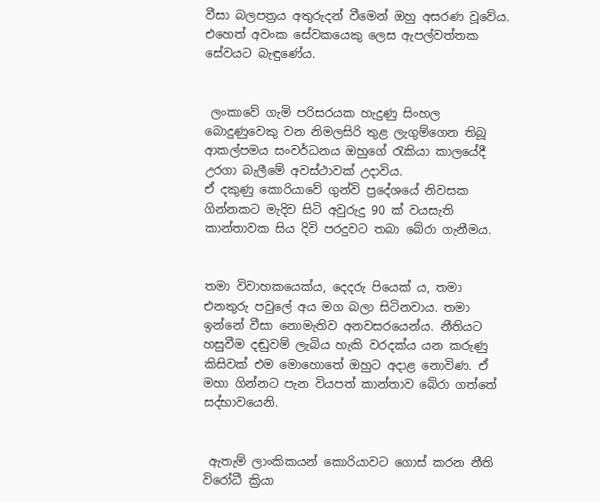වීසා බලපත්‍රය අතුරුදන් වීමෙන් ඔහු අසරණ වූවේය. එහෙත් අවංක සේවකයෙකු ලෙස ඇපල්වත්තක සේවයට බැඳුණේය.


 ලංකාවේ ගැමි පරිසරයක හැදුණු සිංහල බොදුණුවෙකු වන නිමලසිරි තුළ ලැගුම්ගෙන තිබූ ආකල්පමය සංවර්ධනය ඔහුගේ රැකියා කාලයේදී උරගා බැලීමේ අවස්ථාවක් උද‌ාවිය.
ඒ දකුණු කොරියාවේ ගුන්වි ප්‍රදේශයේ නිවසක ගින්නකට මැදිව සිටි අවුරුදු 90 ක් වයසැති කාන්තාවක සිය දිවි පරදුවට තබා බේරා ගැනීමය.


තමා විවාහකයෙක්ය, දෙදරු පියෙක් ය, තමා එනතුරු පවුලේ අය මග බලා සිටිනවාය. තමා ඉන්නේ වීසා නොමැතිව අනවසරයෙන්ය. නීතියට හසුවීම දඬුවම් ලැබිය හැකි වරදක්ය යන කරුණු කිසිවක් එම මොහොතේ ඔහුට අද‌ාළ නොවිණ. ඒ මහා ගින්නට පැන වියපත් කාන්තාව බේරා ගත්තේ සද්භාවයෙනි.


 ඇතැම් ලාංකිකයන් කොරියාවට ගොස් කරන නීති විරෝධී ක්‍රියා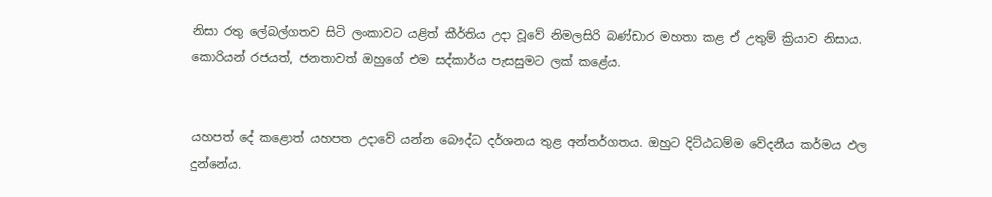නිසා රතු ලේබල්ගතව සිටි ලංකාවට යළිත් කීර්තිය උද‌ා වූවේ නිමලසිරි බණ්ඩාර මහතා කළ ඒ උතුම් ක්‍රියාව නිසාය. කොරියන් රජයත්, ජනතාවත් ඔහුගේ එම සද්කාර්ය පැසසුමට ලක් කළේය.


යහපත් දේ කළොත් යහපත උද‌ාවේ යන්න බෞද්ධ දර්ශනය තුළ අන්තර්ගතය. ඔහුට දිට්ඨධම්ම වේදනීය කර්මය ඵල දුන්නේය.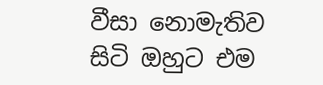වීසා නොමැතිව සිටි ඔහුට එම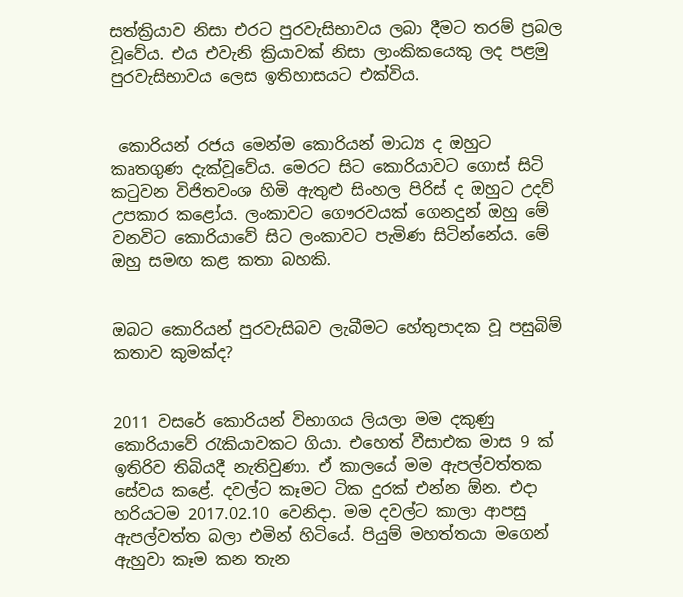සත්ක්‍රියාව නිසා එරට පුරවැසිභාවය ලබා දීමට තරම් ප්‍රබල වූවේය. එය එවැනි ක්‍රියාවක් නිසා ලාංකිකයෙකු ලද පළමු පුරවැසිභාවය ලෙස ඉතිහාසයට එක්විය.


 කොරියන් රජය මෙන්ම කොරියන් මාධ්‍ය ද ඔහුට කෘතගුණ දැක්වූවේය. මෙරට සිට කොරියාවට ගොස් සිටි කටුවන විජිතවංශ හිමි ඇතුළු සිංහල පිරිස් ද ඔහුට උදව් උපකාර කළෝය. ලංකාවට ගෞරවයක් ගෙනදුන් ඔහු මේ වනවිට කොරියාවේ සිට ලංකාවට පැමිණ සිටින්නේය. මේ ඔහු සමඟ කළ කතා බහකි.


ඔබට කොරියන් පුරවැසිබව ලැබීමට හේතුපාදක වූ පසුබිම් කතාව කුමක්ද?


2011 වසරේ කොරියන් විභාගය ලියලා මම දකුණු කොරියාවේ රැකියාවකට ගියා. එහෙත් වීසාඑක මාස 9 ක් ඉතිරිව තිබියදී නැතිවුණා. ඒ කාලයේ මම ඇපල්වත්තක සේවය කළේ. දවල්ට කෑමට ටික දුරක් එන්න ඕන. එද‌ා හරියටම 2017.02.10 වෙනිද‌ා. මම දවල්ට කාලා ආපසු ඇපල්වත්ත බලා එමින් හිටියේ. පියුම් මහත්තයා මගෙන් ඇහුවා කෑම කන තැන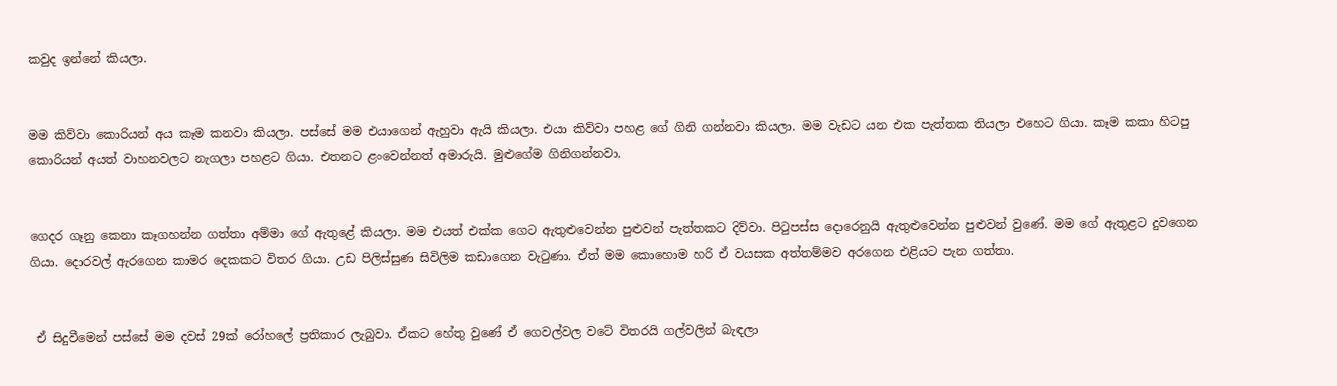කවුද ඉන්නේ කියලා.


මම කිව්වා කොරියන් අය කෑම කනවා කියලා. පස්සේ මම එයාගෙන් ඇහුවා ඇයි කියලා. එයා කිව්වා පහළ ගේ ගිනි ගන්නවා කියලා. මම වැඩට යන එක පැත්තක තියලා එහෙට ගියා. කෑම කකා හිටපු කොරියන් අයත් වාහනවලට නැගලා පහළට ගියා. එතනට ළංවෙන්නත් අමාරුයි. මුළුගේම ගිනිගන්නවා.


ගෙදර ගෑනු කෙනා කෑගහන්න ගත්තා අම්මා ගේ ඇතුළේ කියලා. මම එයත් එක්ක ගෙට ඇතුළුවෙන්න පුළුවන් පැත්තකට දිව්වා. පිටුපස්ස දොරෙනුයි ඇතුළුවෙන්න පුළුවන් වුණේ. මම ගේ ඇතුළට දුවගෙන ගියා. දොරවල් ඇරගෙන කාමර දෙකකට විතර ගියා. උඩ පිලිස්සුණ සිවිලිම කඩාගෙන වැටුණා. ඒත් මම කොහොම හරි ඒ වයසක අත්තම්මව අරගෙන එළියට පැන ගත්තා.


 ඒ සිදුවීමෙන් පස්සේ මම දවස් 29ක් රෝහලේ ප්‍රතිකාර ලැබුවා. ඒකට හේතු වුණේ ඒ ගෙවල්වල වටේ විතරයි ගල්වලින් බැඳලා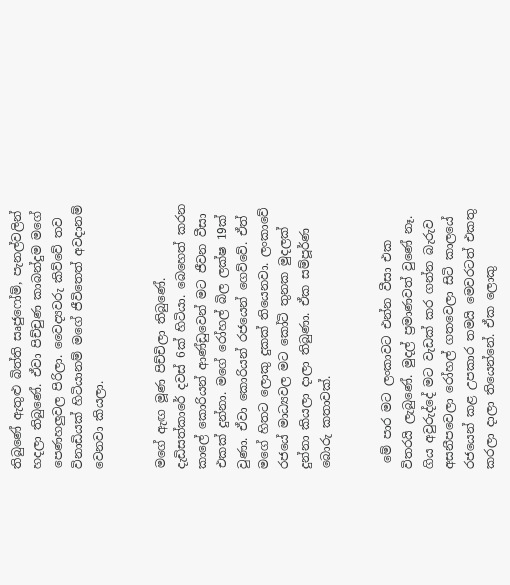තිබුණේ ඇතුළු බිත්ති සෘජුෆෝම්, පැනල්වලින් හදලා තිබුණේ. ඒවා පිච්චුණ කාබන්දුම මගේ පෙණහලුවල පිරිලා. වෛද්‍යවරු කිව්වේ තව විනාඩියක් හිටියානම් මගේ ජීවිතෙත් අවදානම් වෙනවා කියලා.


මගේ ඇඟ මූණ පිච්චිලා තිබුණේ. දැඩිසත්කාරේ දවස් 6ක් හිටියා. බෙහෙත් කරන කාලේ කොරියන් ආණ්ඩුවෙන් මට ජීවන වීසා එකක් දුන්නා. මගේ රෝහල් බිල ලක්ෂ 19ක් වුණා. ඒවා කොරියන් රජයෙන් ගෙව්වේ. ඒත් මගේ හිතට ලොකු දුකක් තියෙනවා. ලංකාවේ රජයේ මාධ්‍යවල මට කෝටි තුනක මුදලක් දුන්නා කියලා ද‌ාලා තිබුණා. ඒක සම්පූර්ණ බොරු කතාවක්.


 මේ පාර මට ලංකාවට එන්න වීසා එක විතරයි ලැබුණේ. මුදල් ප්‍රමාණවත් වුණේ නෑ. ගිය අවුරුද්දේ මට වැඩක් කර ගන්න බැරුව අසනීපවෙලා රෝහල් ගතවෙලා සිටි කාලයේ රජයෙන් කළ උපකාර තමයි මෙවරටත් එකතු කරලා ද‌ාලා තියෙන්නේ. ඒක ලොකු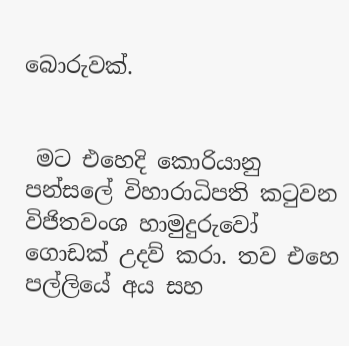බොරුවක්.


 මට එහෙදි කොරියානු පන්සලේ විහාරාධිපති කටුවන විජිතවංශ හාමුදුරුවෝ ගොඩක් උදව් කරා. තව එහෙ පල්ලියේ අය සහ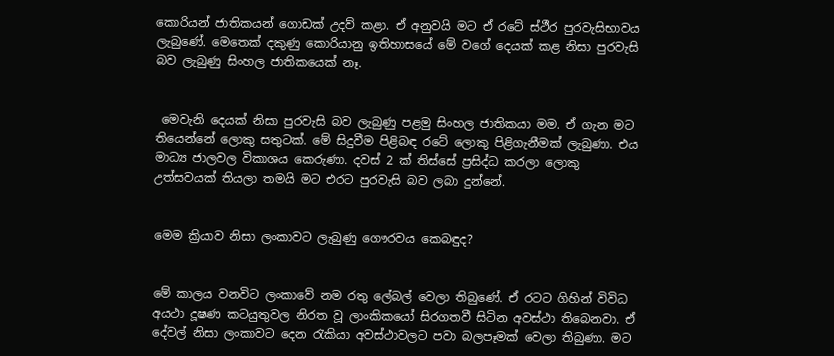කොරියන් ජාතිකයන් ගොඩක් උදව් කළා. ඒ අනුවයි මට ඒ රටේ ස්ථීර පුරවැසිභාවය ලැබුණේ. මෙතෙක් දකුණු කොරියානු ඉතිහාසයේ මේ වගේ දෙයක් කළ නිසා පුරවැසි බව ලැබුණු සිංහල ජාතිකයෙක් නෑ.


 මෙවැනි දෙයක් නිසා පුරවැසි බව ලැබුණු පළමු සිංහල ජාතිකයා මම. ඒ ගැන මට තියෙන්නේ ලොකු සතුටක්. මේ සිදුවීම පිළිබඳ රටේ ලොකු පිළිගැනීමක් ලැබුණා. එය මාධ්‍ය ජාලවල විකාශය කෙරුණා. දවස් 2 ක් තිස්සේ ප්‍රසිද්ධ කරලා ලොකු උත්සවයක් තියලා තමයි මට එරට පුරවැසි බව ලබා දුන්නේ.


මෙම ක්‍රියාව නිසා ලංකාවට ලැබුණු ගෞරවය කෙබඳුද?


මේ කාලය වනවිට ලංකාවේ නම රතු ලේබල් වෙලා තිබුණේ. ඒ රටට ගිහින් විවිධ අයථා දූෂණ කටයුතුවල නිරත වූ ලාංකිකයෝ සිරගතවී සිටින අවස්ථා තිබෙනවා. ඒ දේවල් නිසා ලංකාවට දෙන රැකියා අවස්ථාවලට පවා බලපෑමක් වෙලා තිබුණා. මට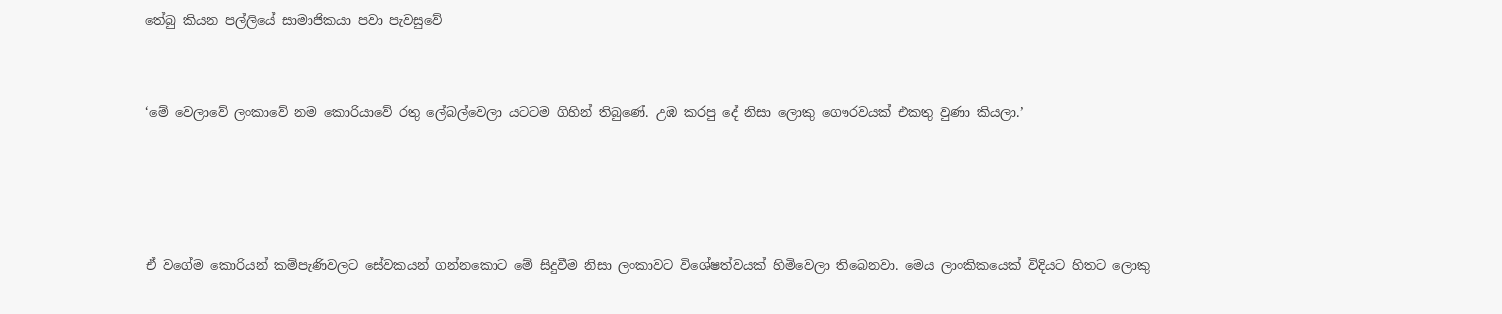තේබු කියන පල්ලියේ සාමාජිකයා පවා පැවසුවේ


‘මේ වෙලාවේ ලංකාවේ නම කොරියාවේ රතු ලේබල්වෙලා යටටම ගිහින් තිබුණේ. උඹ කරපු දේ නිසා ලොකු ගෞරවයක් එකතු වුණා කියලා.’




ඒ වගේම කොරියන් කම්පැණිවලට සේවකයන් ගන්නකොට මේ සිදුවීම නිසා ලංකාවට විශේෂත්වයක් හිමිවෙලා තිබෙනවා. මෙය ලාංකිකයෙක් විදියට හිතට ලොකු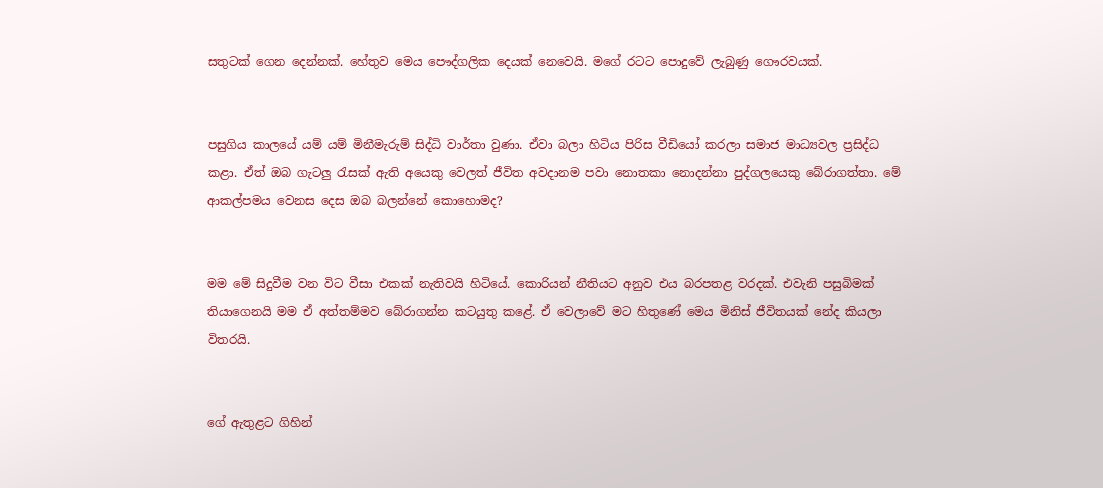සතුටක් ගෙන දෙන්නක්. හේතුව මෙය පෞද්ගලික දෙයක් නෙවෙයි. මගේ රටට පොදුවේ ලැබුණු ගෞරවයක්.


පසුගිය කාලයේ යම් යම් මිනීමැරුම් සිද්ධි වාර්තා වුණා. ඒවා බලා හිටිය පිරිස වීඩියෝ කරලා සමාජ මාධ්‍යවල ප්‍රසිද්ධ කළා. ඒත් ඔබ ගැටලු රැසක් ඇති අයෙකු වෙලත් ජීවිත අවදානම පවා නොතකා නොදන්නා පුද්ගලයෙකු බේරාගත්තා. මේ ආකල්පමය වෙනස දෙස ඔබ බලන්නේ කොහොමද?


මම මේ සිදුවීම වන විට වීසා එකක් නැතිවයි හිටියේ. කොරියන් නීතියට අනුව එය බරපතළ වරදක්. එවැනි පසුබිමක් තියාගෙනයි මම ඒ අත්තම්මව බේරාගන්න කටයුතු කළේ. ඒ වෙලාවේ මට හිතුණේ මෙය මිනිස් ජීවිතයක් නේද කියලා විතරයි.


ගේ ඇතුළට ගිහින්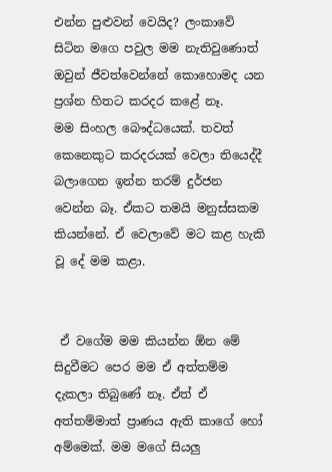එන්න පුළුවන් වෙයිද? ලංකාවේ සිටින මගෙ පවුල මම නැතිවුණොත් ඔවුන් ජීවත්වෙන්නේ කොහොමද යන ප්‍රශ්න හිතට කරදර කළේ නෑ.
මම සිංහල බෞද්ධයෙක්. තවත් කෙනෙකුට කරදරයක් වෙලා තියෙද්දී බලාගෙන ඉන්න තරම් දුර්ජන වෙන්න බෑ. ඒකට තමයි මනුස්සකම කියන්නේ. ඒ වෙලාවේ මට කළ හැකි වූ දේ මම කළා.


 ඒ වගේම මම කියන්න ඕන මේ සිදුවීමට පෙර මම ඒ අත්තම්ම දැකලා තිබුණේ නෑ. ඒත් ඒ අත්තම්මාත් ප්‍රාණය ඇති කාගේ හෝ අම්මෙක්. මම මගේ සියලු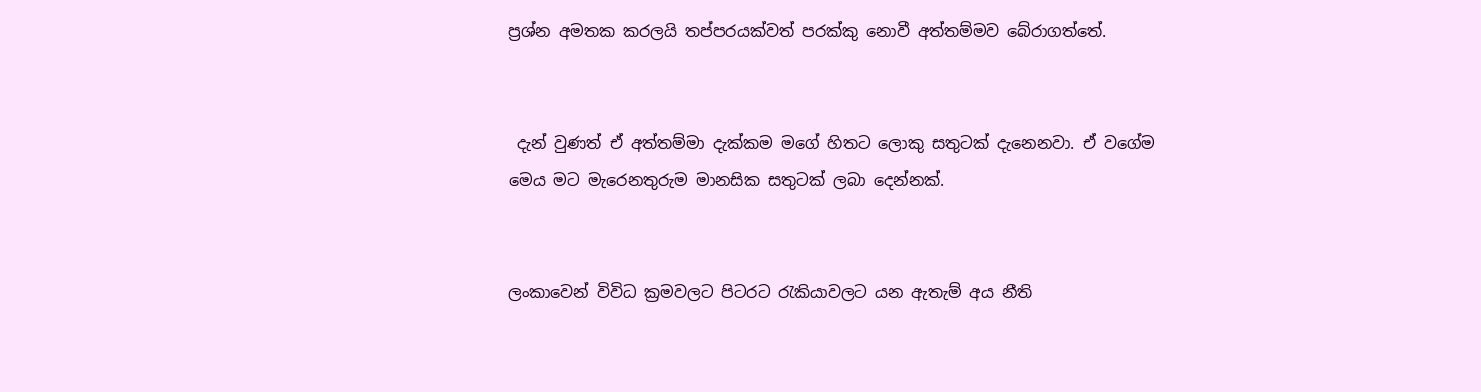ප්‍රශ්න අමතක කරලයි තප්පරයක්වත් පරක්කු නොවී අත්තම්මව බේරාගත්තේ.


 දැන් වුණත් ඒ අත්තම්මා දැක්කම මගේ හිතට ලොකු සතුටක් දැනෙනවා. ඒ වගේම මෙය මට මැරෙනතුරුම මානසික සතුටක් ලබා දෙන්නක්.


ලංකාවෙන් විවිධ ක්‍රමවලට පිටරට රැකියාවලට යන ඇතැම් අය නීති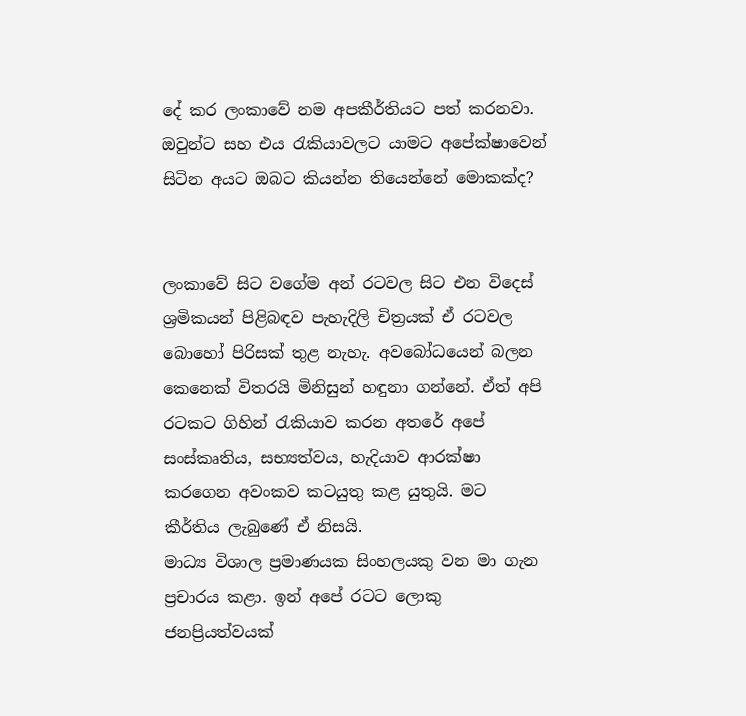දේ කර ලංකාවේ නම අපකීර්තියට පත් කරනවා. ඔවුන්ට සහ එය රැකියාවලට යාමට අපේක්ෂාවෙන් සිටින අයට ඔබට කියන්න තියෙන්නේ මොකක්ද?


ලංකාවේ සිට වගේම අන් රටවල සිට එන විදෙස් ශ්‍රමිකයන් පිළිබඳව පැහැදිලි චිත්‍රයක් ඒ රටවල බොහෝ පිරිසක් තුළ නැහැ. අවබෝධයෙන් බලන කෙනෙක් විතරයි මිනිසුන් හඳුනා ගන්නේ. ඒත් අපි රටකට ගිහින් රැකියාව කරන අතරේ අපේ සංස්කෘතිය, සභ්‍යත්වය, හැදියාව ආරක්ෂා කරගෙන අවංකව කටයුතු කළ යුතුයි. මට කීර්තිය ලැබුණේ ඒ නිසයි.
මාධ්‍ය විශාල ප්‍රමාණයක සිංහලයකු වන මා ගැන ප්‍රචාරය කළා. ඉන් අපේ රටට ලොකු ජනප්‍රියත්වයක්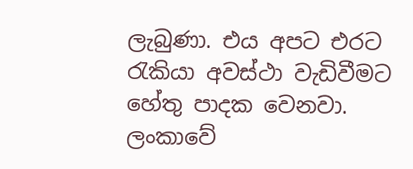ලැබුණා. එය අපට එරට රැකියා අවස්ථා වැඩිවීමට හේතු පාදක වෙනවා. ලංකාවේ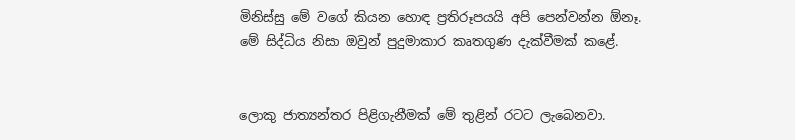මිනිස්සු මේ වගේ කියන හොඳ ප්‍රතිරූපයයි අපි පෙන්වන්න ඕනෑ. මේ සිද්ධිය නිසා ඔවුන් පුදුමාකාර කෘතගුණ දැක්වීමක් කළේ.


ලොකු ජාත්‍යන්තර පිළිගැනීමක් මේ තුළින් රටට ලැබෙනවා.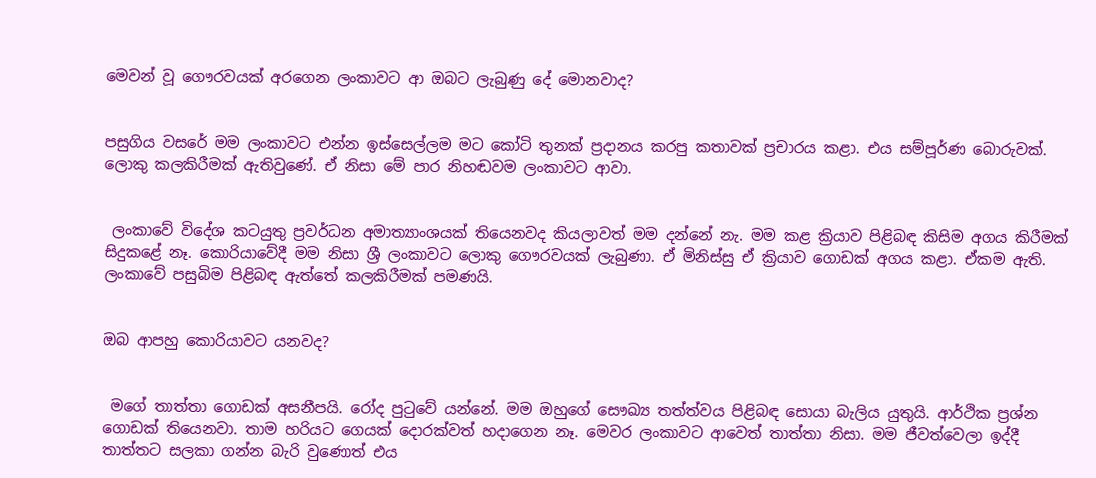මෙවන් වූ ගෞරවයක් අරගෙන ලංකාවට ආ ඔබට ලැබුණු දේ මොනවාද?


පසුගිය වසරේ මම ලංකාවට එන්න ඉස්සෙල්ලම මට කෝටි තුනක් ප්‍රද‌ානය කරපු කතාවක් ප්‍රචාරය කළා. එය සම්පූර්ණ බොරුවක්. ලොකු කලකිරීමක් ඇතිවුණේ. ඒ නිසා මේ පාර නිහඬවම ලංකාවට ආවා.


 ලංකාවේ විදේශ කටයුතු ප්‍රවර්ධන අමාත්‍යාංශයක් තියෙනවද කියලාවත් මම දන්නේ නැ. මම කළ ක්‍රියාව පිළිබඳ කිසිම අගය කිරීමක් සිදුකළේ නෑ. කොරියාවේදී මම නිසා ශ්‍රී ලංකාවට ලොකු ගෞරවයක් ලැබුණා. ඒ මිනිස්සු ඒ ක්‍රියාව ගොඩක් අගය කළා. ඒකම ඇති. ලංකාවේ පසුබිම පිළිබඳ ඇත්තේ කලකිරීමක් පමණයි.


ඔබ ආපහු කොරියාවට යනවද?


 මගේ තාත්තා ගොඩක් අසනීපයි. රෝද පුටුවේ යන්නේ. මම ඔහුගේ සෞඛ්‍ය තත්ත්වය පිළිබඳ සොයා බැලිය යුතුයි. ආර්ථික ප්‍රශ්න ගොඩක් තියෙනවා. තාම හරියට ගෙයක් දොරක්වත් හද‌ාගෙන නෑ. මෙවර ලංකාවට ආවෙත් තාත්තා නිසා. මම ජීවත්වෙලා ඉද්දී තාත්තට සලකා ගන්න බැරි වුණොත් එය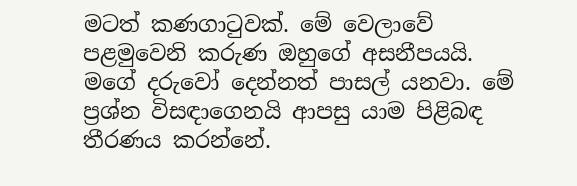මටත් කණගාටුවක්. මේ වෙලාවේ පළමුවෙනි කරුණ ඔහුගේ අසනීපයයි. මගේ දරුවෝ දෙන්නත් පාසල් යනවා. මේ ප්‍රශ්න විසඳාගෙනයි ආපසු යාම පිළිබඳ තීරණය කරන්නේ.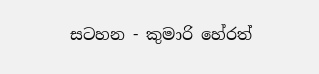සටහන - කුමාරි හේරත්